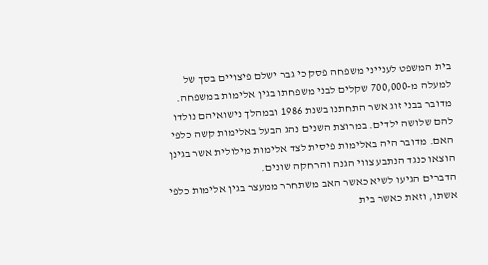בית המשפט לענייני משפחה פסק כי גבר ישלם פיצויים בסך של למעלה מ-700,000 שקלים לבני משפחתו בגין אלימות במשפחה. מדובר בבני זוג אשר התחתנו בשנת 1986 ובמהלך נישואיהם נולדו להם שלושה ילדים. במרוצת השנים נהג הבעל באלימות קשה כלפי האם. מדובר היה באלימות פיסית לצד אלימות מילולית אשר בגינן הוצאו כנגד הנתבע צווי הגנה והרחקה שונים.
הדברים הגיעו לשיא כאשר האב משתחרר ממעצר בגין אלימות כלפי אשתו, וזאת כאשר בית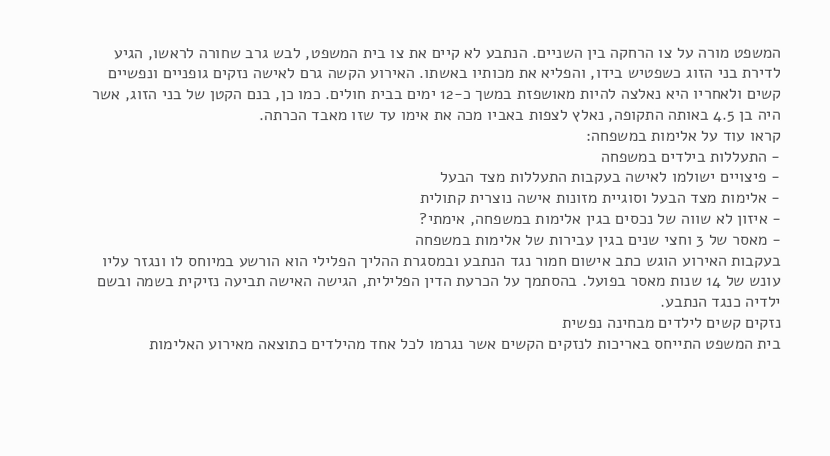המשפט מורה על צו הרחקה בין השניים. הנתבע לא קיים את צו בית המשפט, לבש גרב שחורה לראשו, הגיע לדירת בני הזוג כשפטיש בידו, והפליא את מכותיו באשתו. האירוע הקשה גרם לאישה נזקים גופניים ונפשיים קשים ולאחריו היא נאלצה להיות מאושפזת במשך כ-12 ימים בבית חולים. כמו כן, בנם הקטן של בני הזוג, אשר היה בן 4.5 באותה התקופה, נאלץ לצפות באביו מכה את אימו עד שזו מאבד הכרתה.
קראו עוד על אלימות במשפחה:
- התעללות בילדים במשפחה
- פיצויים ישולמו לאישה בעקבות התעללות מצד הבעל
- אלימות מצד הבעל וסוגיית מזונות אישה נוצרית קתולית
- איזון לא שווה של נכסים בגין אלימות במשפחה, אימתי?
- מאסר של 3 וחצי שנים בגין עבירות של אלימות במשפחה
בעקבות האירוע הוגש כתב אישום חמור נגד הנתבע ובמסגרת ההליך הפלילי הוא הורשע במיוחס לו ונגזר עליו עונש של 14 שנות מאסר בפועל. בהסתמך על הכרעת הדין הפלילית, הגישה האישה תביעה נזיקית בשמה ובשם ילדיה כנגד הנתבע.
נזקים קשים לילדים מבחינה נפשית
בית המשפט התייחס באריכות לנזקים הקשים אשר נגרמו לכל אחד מהילדים כתוצאה מאירוע האלימות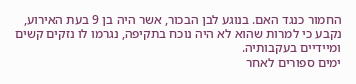החמור כנגד האם. בנוגע לבן הבכור, אשר היה בן 9 בעת האירוע, נקבע כי למרות שהוא לא היה נוכח בתקיפה, נגרמו לו נזקים קשים ומיידיים בעקבותיה.
ימים ספורים לאחר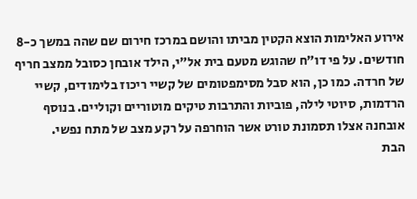אירוע האלימות הוצא הקטין מביתו והושם במרכז חירום שם שהה במשך כ-8 חודשים. על פי דו"ח שהוגש מטעם בית אל"י, הילד אובחן כסובל ממצב חריף של חרדה. כמו כן, הוא סבל מסימפטומים של קשיי ריכוז בלימודים, קשיי הרדמות, סיוטי לילה, פוביות והתרבות טיקים מוטוריים וקוליים. בנוסף אובחנה אצלו תסמונת טורט אשר הוחרפה על רקע מצב של מתח נפשי.
הבת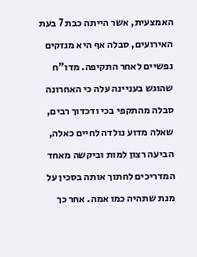האמצעית, אשר הייתה כבת 7 בעת האירועים, סבלה אף היא מנזקים נפשיים לאחר התקיפה. מדו"ח שהוגש בעניינה עלה כי האחרונה סבלה מהתקפי בכי ודכדוך רבים, שאלה מדוע נולדה לחיים כאלה, הביעה רצון למות וביקשה מאחד המדריכים לחתוך אותה בסכין על מנת שתהיה כמו אמה. אחר כך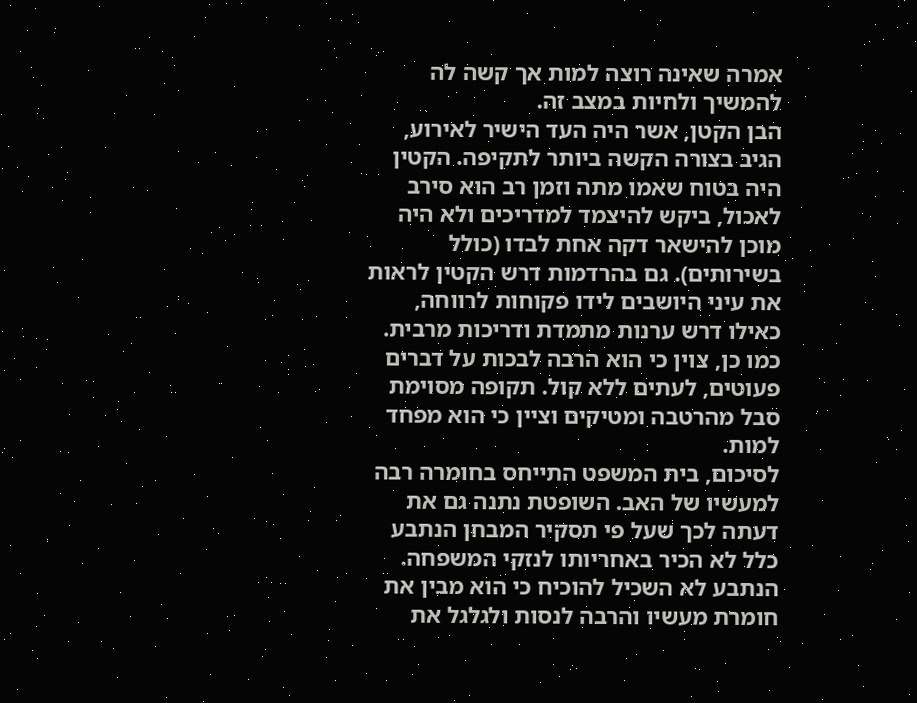אמרה שאינה רוצה למות אך קשה לה להמשיך ולחיות במצב זה.
הבן הקטן, אשר היה העד הישיר לאירוע, הגיב בצורה הקשה ביותר לתקיפה. הקטין היה בטוח שאמו מתה וזמן רב הוא סירב לאכול, ביקש להיצמד למדריכים ולא היה מוכן להישאר דקה אחת לבדו (כולל בשירותים). גם בהרדמות דרש הקטין לראות את עיני היושבים לידו פקוחות לרווחה, כאילו דרש ערנות מתמדת ודריכות מרבית. כמו כן, צוין כי הוא הרבה לבכות על דברים פעוטים, לעתים ללא קול. תקופה מסוימת סבל מהרטבה ומטיקים וציין כי הוא מפחד למות.
לסיכום, בית המשפט התייחס בחומרה רבה למעשיו של האב. השופטת נתנה גם את דעתה לכך שעל פי תסקיר המבחן הנתבע כלל לא הכיר באחריותו לנזקי המשפחה. הנתבע לא השכיל להוכיח כי הוא מבין את חומרת מעשיו והרבה לנסות ולגלגל את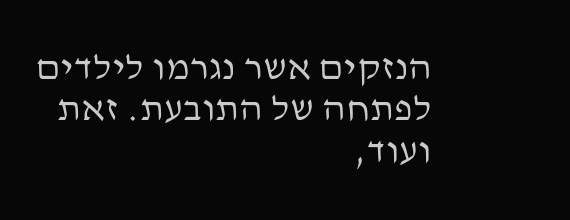הנזקים אשר נגרמו לילדים לפתחה של התובעת. זאת ועוד,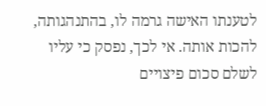לטענתו האישה גרמה לו, בהתנהגותה, להכות אותה. אי לכך, נפסק כי עליו לשלם סכום פיצויים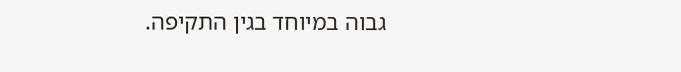גבוה במיוחד בגין התקיפה.